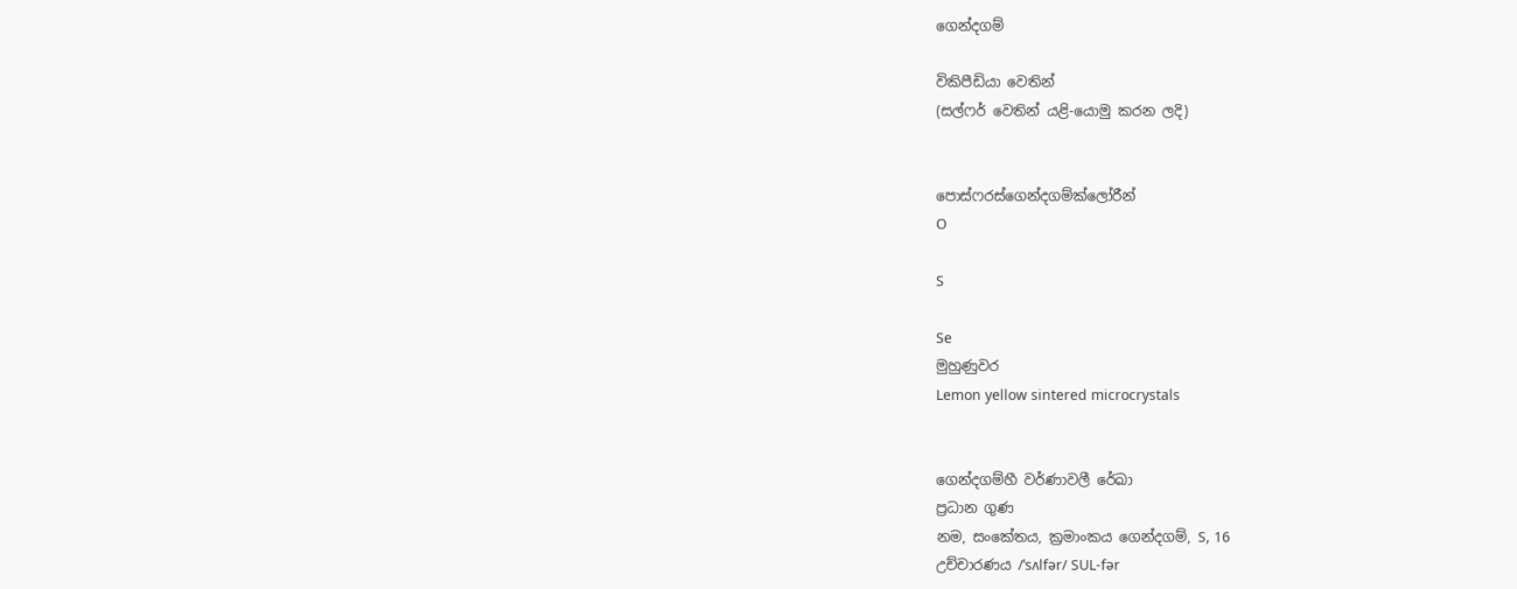ගෙන්දගම්

විකිපීඩියා වෙතින්
(සල්ෆර් වෙතින් යළි-යොමු කරන ලදි)


පොස්ෆරස්ගෙන්දගම්ක්ලෝරීන්
O

S

Se
මුහුණුවර
Lemon yellow sintered microcrystals


ගෙන්දගම්හී වර්ණාවලී රේඛා
ප්‍රධාන ගුණ
නම, සංකේතය, ක්‍රමාංකය ගෙන්දගම්, S, 16
උච්චාරණය /ˈsʌlfər/ SUL-fər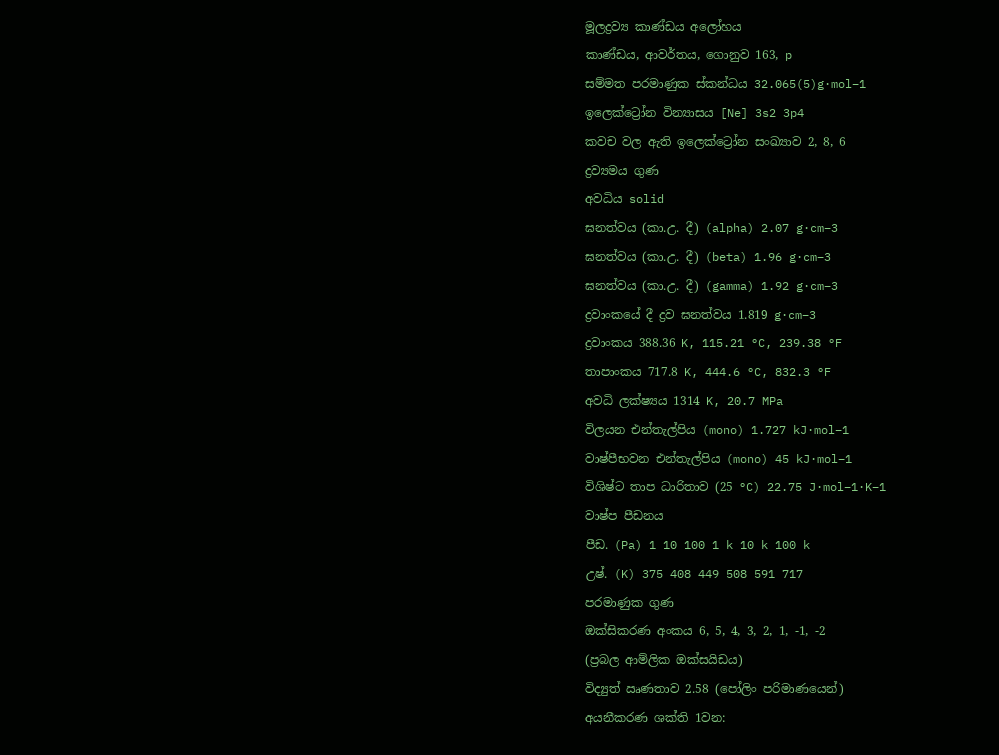මූලද්‍රව්‍ය කාණ්ඩය අලෝහය
කාණ්ඩය, ආවර්තය, ගොනුව 163, p
සම්මත පරමාණුක ස්කන්ධය 32.065(5)g·mol−1
ඉලෙක්ට්‍රෝන වින්‍යාසය [Ne] 3s2 3p4
කවච වල ඇති ඉලෙක්ට්‍රෝන සංඛ්‍යාව 2, 8, 6
ද්‍රව්‍යමය ගුණ
අවධිය solid
ඝනත්වය (කා.උ. දී) (alpha) 2.07 g·cm−3
ඝනත්වය (කා.උ. දී) (beta) 1.96 g·cm−3
ඝනත්වය (කා.උ. දී) (gamma) 1.92 g·cm−3
ද්‍රවාංකයේ දී ද්‍රව ඝනත්වය 1.819 g·cm−3
ද්‍රවාංකය 388.36 K, 115.21 °C, 239.38 °F
තාපාංකය 717.8 K, 444.6 °C, 832.3 °F
අවධි ලක්ෂ්‍යය 1314 K, 20.7 MPa
විලයන එන්තැල්පිය (mono) 1.727 kJ·mol−1
වාෂ්පීභවන එන්තැල්පිය (mono) 45 kJ·mol−1
විශිෂ්ට තාප ධාරිතාව (25 °C) 22.75 J·mol−1·K−1
වාෂ්ප පීඩනය
පීඩ. (Pa) 1 10 100 1 k 10 k 100 k
උෂ්. (K) 375 408 449 508 591 717
පරමාණුක ගුණ
ඔක්සිකරණ අංකය 6, 5, 4, 3, 2, 1, -1, -2
(ප්‍රබල ආම්ලික ඔක්සයිඩය)
විද්‍යුත් ඍණතාව 2.58 (පෝලිං පරිමාණයෙන්)
අයනීකරණ ශක්ති 1වන: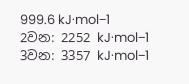999.6 kJ·mol−1
2වන: 2252 kJ·mol−1
3වන: 3357 kJ·mol−1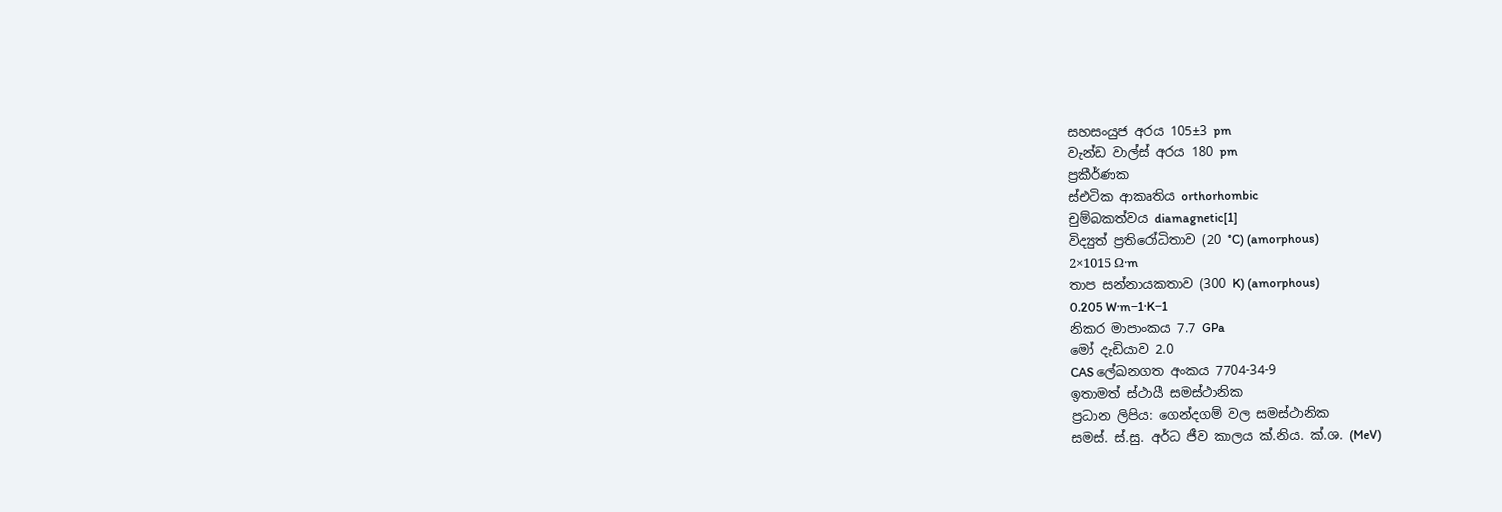සහසංයුජ අරය 105±3 pm
වැන්ඩ වාල්ස් අරය 180 pm
ප්‍රකීර්ණක
ස්එටික ආකෘතිය orthorhombic
චුම්බකත්වය diamagnetic[1]
විද්‍යුත් ප්‍රතිරෝධිතාව (20 °C) (amorphous)
2×1015 Ω·m
තාප සන්නායකතාව (300 K) (amorphous)
0.205 W·m−1·K−1
නිකර මාපාංකය 7.7 GPa
මෝ දැඩියාව 2.0
CAS ලේඛනගත අංකය 7704-34-9
ඉතාමත් ස්ථායී සමස්ථානික
ප්‍රධාන ලිපිය: ගෙන්දගම් වල සමස්ථානික
සමස්. ස්.සු. අර්ධ ජීව කාලය ක්.නිය. ක්.ශ. (MeV)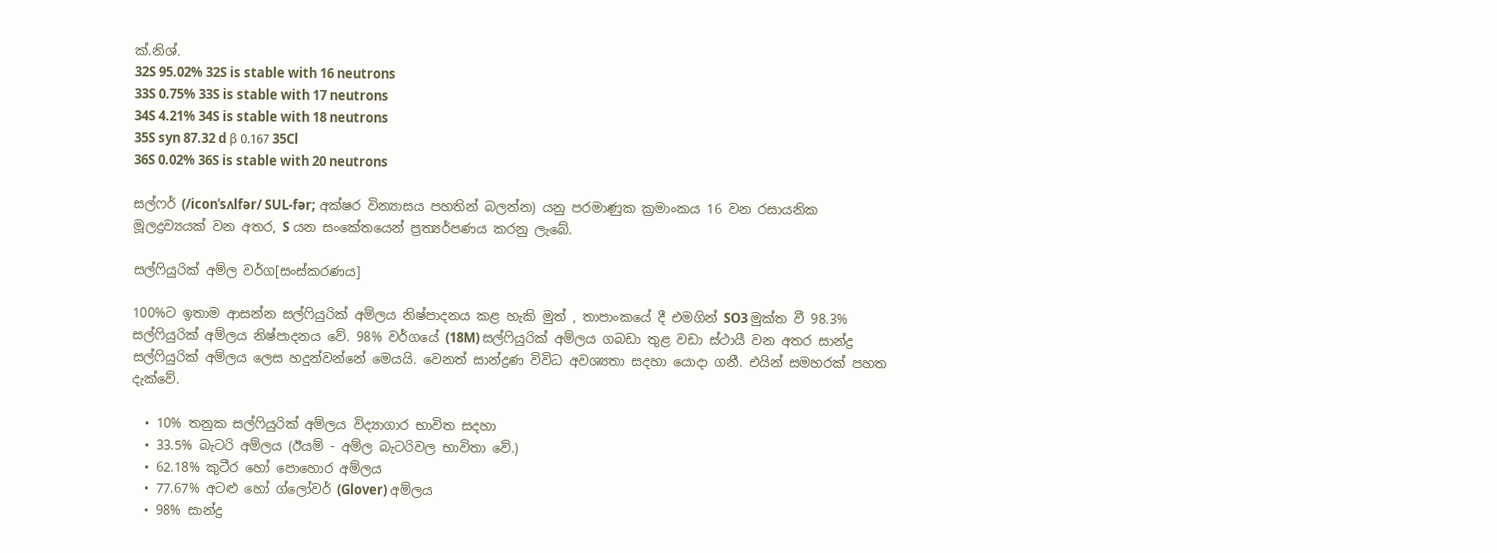ක්.නිශ්.
32S 95.02% 32S is stable with 16 neutrons
33S 0.75% 33S is stable with 17 neutrons
34S 4.21% 34S is stable with 18 neutrons
35S syn 87.32 d β 0.167 35Cl
36S 0.02% 36S is stable with 20 neutrons

සල්ෆර් (/iconˈsʌlfər/ SUL-fər; අක්ෂර වින්‍යාසය පහතින් බලන්න) යනු පරමාණුක ක්‍රමාංකය 16 වන රසායනික මූලද්‍රව්‍යයක් වන අතර, S යන සංකේතයෙන් ප්‍රත්‍යර්පණය කරනු ලැබේ.

සල්ෆියුරික් අම්ල වර්ග[සංස්කරණය]

100%ට ඉතාම ආසන්න ‍සල්ෆියුරික් අම්ලය නිෂ්පාදනය කළ හැකි මුත් , තාපාංකයේ දී එමගින් SO3 මුක්ත වී 98.3% සල්ෆියුරික් අම්ලය නිෂ්පාදනය වේ. 98% වර්ගයේ (18M) සල්ෆියුරික් අම්ලය ගබඩා තුළ වඩා ස්ථායී වන අතර සාන්ද්‍ර සල්ෆියුරික් අම්ලය ලෙස හදුන්වන්නේ මෙයයි. වෙනත් සාන්ද්‍රණ විවිධ අවශ්‍යතා සදහා යොදා ගනී. එයින් සමහරක් පහත දැක්වේ.

  • 10% තනුක සල්ෆියුරික් අම්ලය විද්‍යාගාර භාවිත සදහා
  • 33.5% බැටරි අම්ලය (ඊයම් - අම්ල බැටරිවල භාවිතා වේ.)
  • 62.18% කුටීර හෝ පොහොර අම්ලය
  • 77.67% අටළු හෝ ග්ලෝවර් (Glover) අම්ලය
  • 98% සාන්ද්‍ර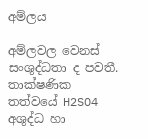අම්ලය

අම්ලවල වෙනස් සංශුද්ධතා ද පවතී. තාක්ෂණික තත්වයේ H2SO4 අශුද්ධ හා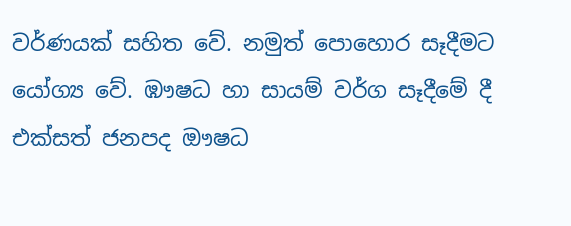වර්ණයක් සහිත වේ. නමුත් පොහොර සෑදීමට යෝග්‍ය වේ. ඹෟෂධ හා සායම් වර්ග සෑදීමේ දී එක්සත් ජනපද ඖෂධ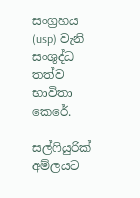සංග්‍රහය (usp) වැනි සංශුද්ධ තත්ව භාවිතා කෙරේ.

සල්ෆියුරික් අම්ලයට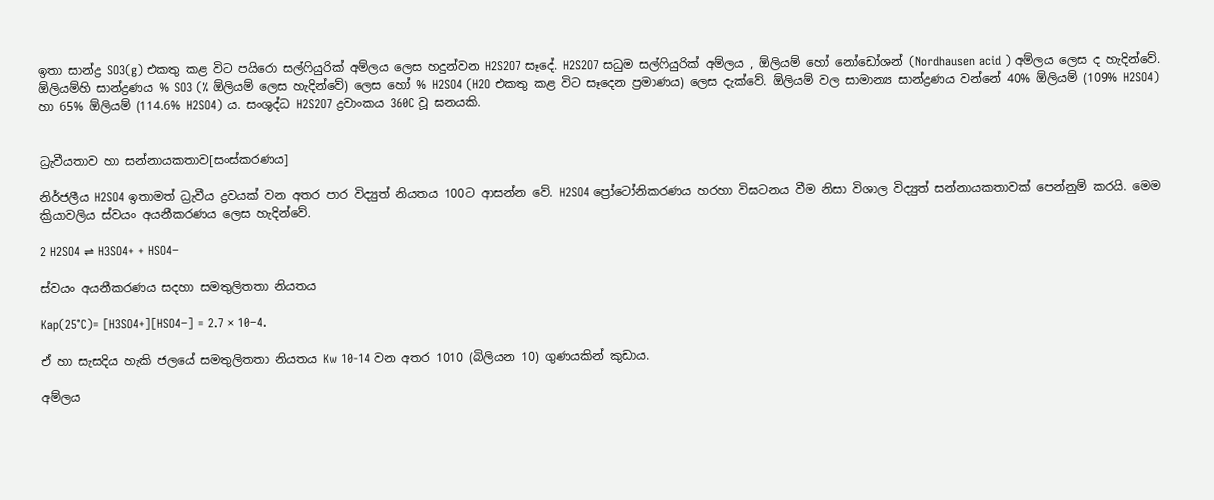ඉතා සාන්ද්‍ර SO3(g) එකතු කළ විට පයිරො සල්ෆියුරික් අම්ලය ලෙස හදුන්වන H2S2O7 සෑදේ. H2S2O7 සධුම සල්ෆියුරික් අම්ලය , ඕලියම් හෝ නෝ‍ඩෝශන් (Nordhausen acid ) අම්ලය ලෙස ද හැදින්වේ. ඕලියම්හි සාන්ද්‍රණය % SO3 (% ඕලියම් ලෙස හැදින්වේ) ලෙස හෝ % H2SO4 (H2O එකතු කළ විට සෑදෙන ප්‍රමාණය) ලෙස දැක්වේ. ඕලියම් වල සාමාන්‍ය සාන්ද්‍රණය වන්නේ 40% ඕලියම් (109% H2SO4) හා 65% ඕලියම් (114.6% H2SO4) ය. සංශුද්ධ H2S2O7 ද්‍රවාංකය 360C වූ ඝනයකි.


ධ්‍රැවීයතාව හා සන්නායකතාව[සංස්කරණය]

නිර්ජලීය H2SO4 ඉතාමත් ධ්‍රැවීය ද්‍රවයක් වන අතර පාර විද්‍යුත් නියතය 100ට ආසන්න වේ. H2SO4 ප්‍රෝටෝනිකරණය හරහා විඝටනය වීම නිසා විශාල විද්‍යුත් සන්නායකතාවක් පෙන්නුම් කරයි. මෙම ක්‍රියාවලිය ස්වයං අයනීකරණය ලෙස හැදින්වේ.

2 H2SO4 ⇌ H3SO4+ + HSO4−

ස්වයං අයනීකරණය සදහා සමතුලිතතා නියතය

Kap(25°C)= [H3SO4+][HSO4−] = 2.7 × 10−4.

ඒ හා සැසදිය හැකි ජලයේ සමතුලිතතා නියතය Kw 10-14 වන අතර 1010 (බිලියන 10) ගුණයකින් කුඩාය.

අම්ලය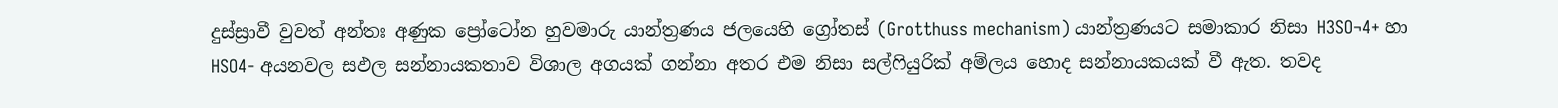දුස්ස්‍රාවී වුවත් අන්තඃ අණුක ප්‍රෝටෝන හුවමාරු යාන්ත්‍රණය ජලයෙහි ග්‍රෝතස් (Grotthuss mechanism) යාන්ත්‍රණයට සමාකාර නිසා H3SO¬4+ හා HSO4- අයනවල සඵල සන්නායකතාව විශාල අගයක් ගන්නා අතර එම නිසා සල්ෆියුරික් අම්ලය හොද සන්නායකයක් වී ඇත. තවද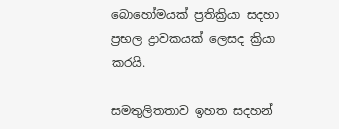බොහෝමයක් ප්‍රතික්‍රියා සදහා ප්‍රභල ද්‍රාවකයක් ලෙසද ක්‍රියා කරයි.

සමතුලිතතා‍ව ඉහත සදහන්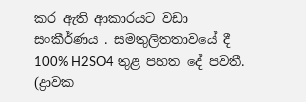කර ඇති ආකාරයට වඩා සංකීර්ණය . සමතුලිතතාවයේ දී 100% H2SO4 තුළ පහත දේ පවතී. (ද්‍රාවක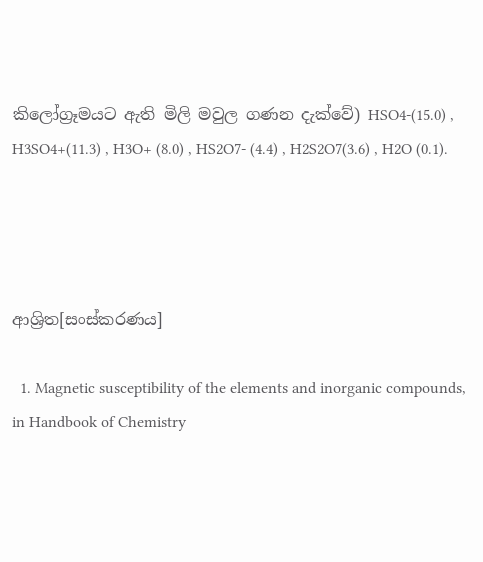කිලෝග්‍රෑමයට ඇති මිලි මවුල ගණන දැක්වේ) HSO4-(15.0) , H3SO4+(11.3) , H3O+ (8.0) , HS2O7- (4.4) , H2S2O7(3.6) , H2O (0.1).




ආශ්‍රිත[සංස්කරණය]

  1. Magnetic susceptibility of the elements and inorganic compounds, in Handbook of Chemistry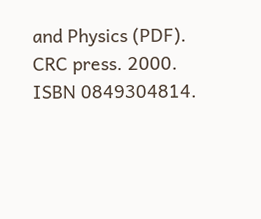and Physics (PDF). CRC press. 2000. ISBN 0849304814.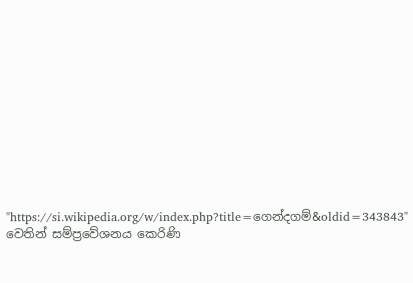"https://si.wikipedia.org/w/index.php?title=ගෙන්දගම්&oldid=343843" වෙතින් සම්ප්‍රවේශනය කෙරිණි